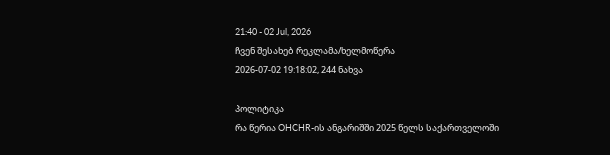21:40 - 02 Jul, 2026
ჩვენ შესახებ რეკლამა/ხელმოწერა
2026-07-02 19:18:02, 244 ნახვა

პოლიტიკა
რა წერია OHCHR-ის ანგარიშში 2025 წელს საქართველოში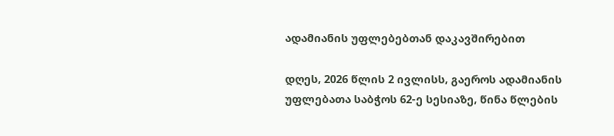ადამიანის უფლებებთან დაკავშირებით

დღეს, 2026 წლის 2 ივლისს, გაეროს ადამიანის უფლებათა საბჭოს 62-ე სესიაზე, წინა წლების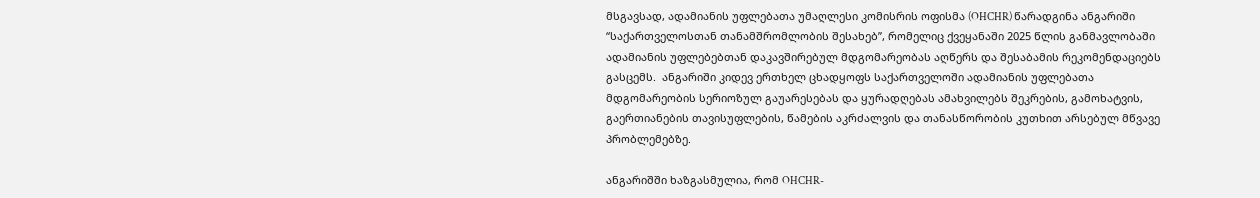მსგავსად, ადამიანის უფლებათა უმაღლესი კომისრის ოფისმა (OHCHR) წარადგინა ანგარიში “საქართველოსთან თანამშრომლობის შესახებ”, რომელიც ქვეყანაში 2025 წლის განმავლობაში ადამიანის უფლებებთან დაკავშირებულ მდგომარეობას აღწერს და შესაბამის რეკომენდაციებს გასცემს.  ანგარიში კიდევ ერთხელ ცხადყოფს საქართველოში ადამიანის უფლებათა მდგომარეობის სერიოზულ გაუარესებას და ყურადღებას ამახვილებს შეკრების, გამოხატვის, გაერთიანების თავისუფლების, წამების აკრძალვის და თანასწორობის კუთხით არსებულ მწვავე პრობლემებზე.

ანგარიშში ხაზგასმულია, რომ OHCHR-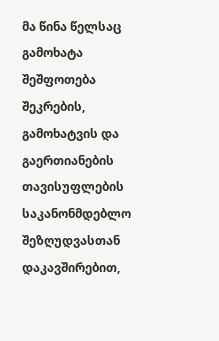მა წინა წელსაც გამოხატა შეშფოთება შეკრების, გამოხატვის და გაერთიანების თავისუფლების საკანონმდებლო შეზღუდვასთან დაკავშირებით,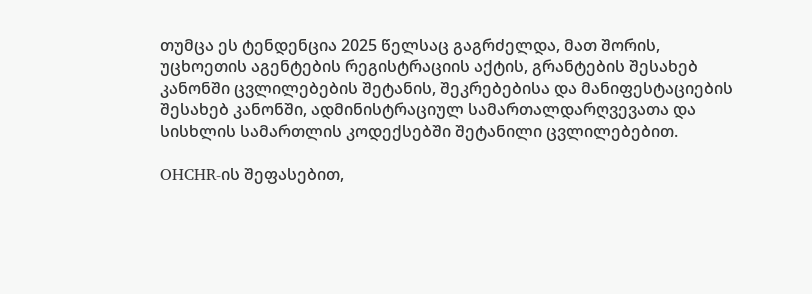თუმცა ეს ტენდენცია 2025 წელსაც გაგრძელდა, მათ შორის, უცხოეთის აგენტების რეგისტრაციის აქტის, გრანტების შესახებ კანონში ცვლილებების შეტანის, შეკრებებისა და მანიფესტაციების შესახებ კანონში, ადმინისტრაციულ სამართალდარღვევათა და სისხლის სამართლის კოდექსებში შეტანილი ცვლილებებით.

OHCHR-ის შეფასებით,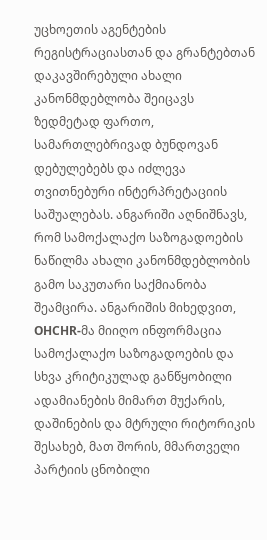უცხოეთის აგენტების რეგისტრაციასთან და გრანტებთან დაკავშირებული ახალი კანონმდებლობა შეიცავს ზედმეტად ფართო, სამართლებრივად ბუნდოვან დებულებებს და იძლევა თვითნებური ინტერპრეტაციის საშუალებას. ანგარიში აღნიშნავს, რომ სამოქალაქო საზოგადოების ნაწილმა ახალი კანონმდებლობის გამო საკუთარი საქმიანობა შეამცირა. ანგარიშის მიხედვით, OHCHR-მა მიიღო ინფორმაცია სამოქალაქო საზოგადოების და სხვა კრიტიკულად განწყობილი ადამიანების მიმართ მუქარის, დაშინების და მტრული რიტორიკის შესახებ, მათ შორის, მმართველი პარტიის ცნობილი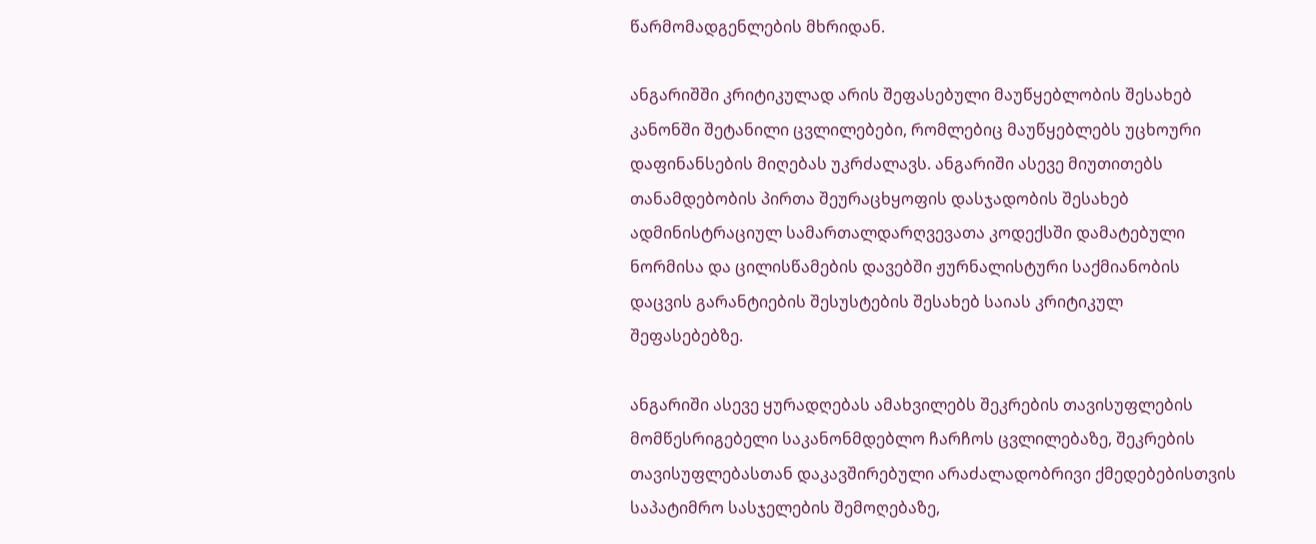წარმომადგენლების მხრიდან.

ანგარიშში კრიტიკულად არის შეფასებული მაუწყებლობის შესახებ კანონში შეტანილი ცვლილებები, რომლებიც მაუწყებლებს უცხოური დაფინანსების მიღებას უკრძალავს. ანგარიში ასევე მიუთითებს თანამდებობის პირთა შეურაცხყოფის დასჯადობის შესახებ ადმინისტრაციულ სამართალდარღვევათა კოდექსში დამატებული ნორმისა და ცილისწამების დავებში ჟურნალისტური საქმიანობის დაცვის გარანტიების შესუსტების შესახებ საიას კრიტიკულ შეფასებებზე.

ანგარიში ასევე ყურადღებას ამახვილებს შეკრების თავისუფლების მომწესრიგებელი საკანონმდებლო ჩარჩოს ცვლილებაზე, შეკრების თავისუფლებასთან დაკავშირებული არაძალადობრივი ქმედებებისთვის საპატიმრო სასჯელების შემოღებაზე,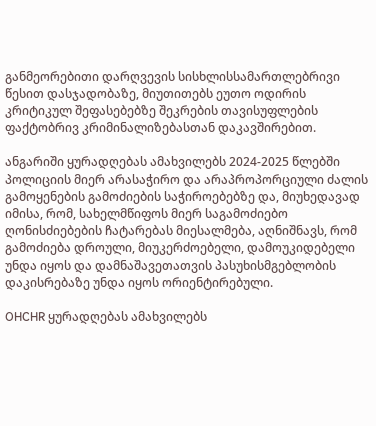განმეორებითი დარღვევის სისხლისსამართლებრივი წესით დასჯადობაზე, მიუთითებს ეუთო ოდირის კრიტიკულ შეფასებებზე შეკრების თავისუფლების ფაქტობრივ კრიმინალიზებასთან დაკავშირებით.

ანგარიში ყურადღებას ამახვილებს 2024-2025 წლებში პოლიციის მიერ არასაჭირო და არაპროპორციული ძალის გამოყენების გამოძიების საჭიროებებზე და, მიუხედავად იმისა, რომ, სახელმწიფოს მიერ საგამოძიებო ღონისძიებების ჩატარებას მიესალმება, აღნიშნავს, რომ გამოძიება დროული, მიუკერძოებელი, დამოუკიდებელი უნდა იყოს და დამნაშავეთათვის პასუხისმგებლობის დაკისრებაზე უნდა იყოს ორიენტირებული.

OHCHR ყურადღებას ამახვილებს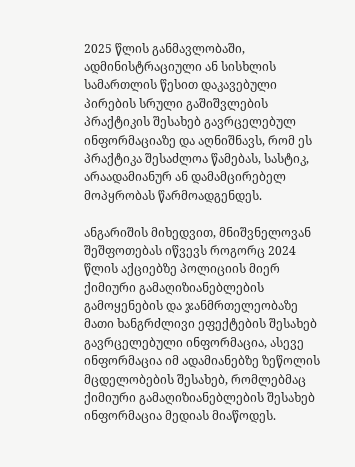2025 წლის განმავლობაში, ადმინისტრაციული ან სისხლის სამართლის წესით დაკავებული პირების სრული გაშიშვლების პრაქტიკის შესახებ გავრცელებულ ინფორმაციაზე და აღნიშნავს, რომ ეს პრაქტიკა შესაძლოა წამებას, სასტიკ, არაადამიანურ ან დამამცირებელ მოპყრობას წარმოადგენდეს.

ანგარიშის მიხედვით, მნიშვნელოვან შეშფოთებას იწვევს როგორც 2024 წლის აქციებზე პოლიციის მიერ ქიმიური გამაღიზიანებლების გამოყენების და ჯანმრთელეობაზე მათი ხანგრძლივი ეფექტების შესახებ გავრცელებული ინფორმაცია, ასევე ინფორმაცია იმ ადამიანებზე ზეწოლის მცდელობების შესახებ, რომლებმაც ქიმიური გამაღიზიანებლების შესახებ ინფორმაცია მედიას მიაწოდეს.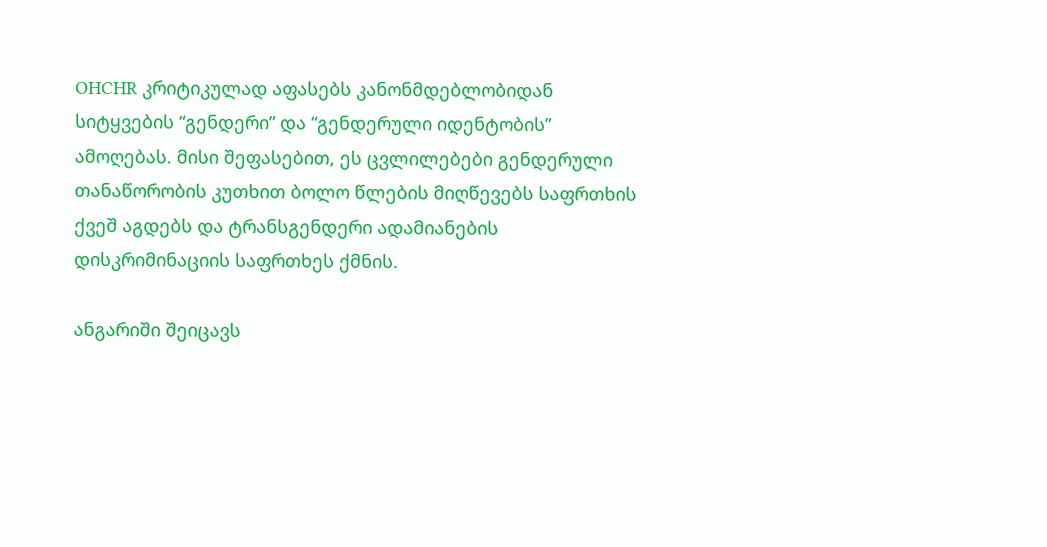OHCHR კრიტიკულად აფასებს კანონმდებლობიდან სიტყვების “გენდერი” და “გენდერული იდენტობის” ამოღებას. მისი შეფასებით, ეს ცვლილებები გენდერული თანაწორობის კუთხით ბოლო წლების მიღწევებს საფრთხის ქვეშ აგდებს და ტრანსგენდერი ადამიანების დისკრიმინაციის საფრთხეს ქმნის.

ანგარიში შეიცავს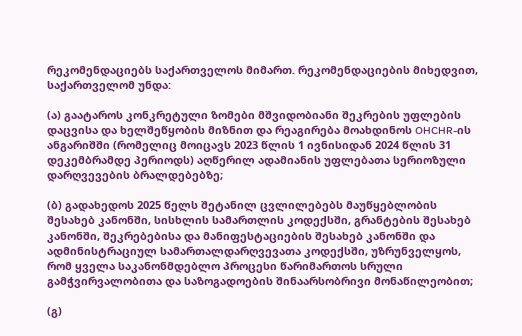რეკომენდაციებს საქართველოს მიმართ. რეკომენდაციების მიხედვით, საქართველომ უნდა:

(ა) გაატაროს კონკრეტული ზომები მშვიდობიანი შეკრების უფლების დაცვისა და ხელშეწყობის მიზნით და რეაგირება მოახდინოს OHCHR-ის ანგარიშში (რომელიც მოიცავს 2023 წლის 1 ივნისიდან 2024 წლის 31 დეკემბრამდე პერიოდს) აღწერილ ადამიანის უფლებათა სერიოზული დარღვევების ბრალდებებზე;

(ბ) გადახედოს 2025 წელს შეტანილ ცვლილებებს მაუწყებლობის შესახებ კანონში, სისხლის სამართლის კოდექსში, გრანტების შესახებ კანონში, შეკრებებისა და მანიფესტაციების შესახებ კანონში და ადმინისტრაციულ სამართალდარღვევათა კოდექსში, უზრუნველყოს, რომ ყველა საკანონმდებლო პროცესი წარიმართოს სრული გამჭვირვალობითა და საზოგადოების შინაარსობრივი მონაწილეობით;

(გ)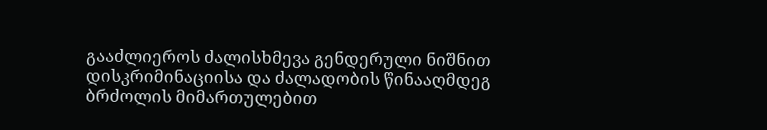გააძლიეროს ძალისხმევა გენდერული ნიშნით დისკრიმინაციისა და ძალადობის წინააღმდეგ ბრძოლის მიმართულებით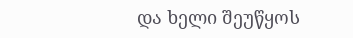და ხელი შეუწყოს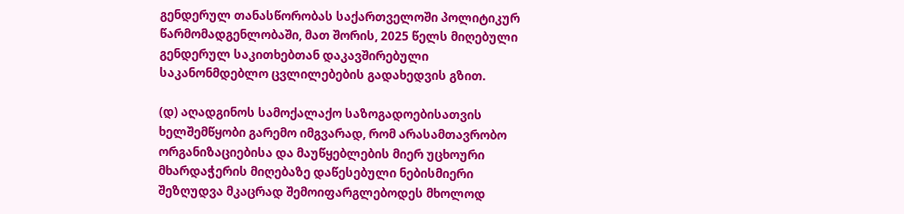გენდერულ თანასწორობას საქართველოში პოლიტიკურ წარმომადგენლობაში, მათ შორის, 2025 წელს მიღებული გენდერულ საკითხებთან დაკავშირებული საკანონმდებლო ცვლილებების გადახედვის გზით.

(დ) აღადგინოს სამოქალაქო საზოგადოებისათვის ხელშემწყობი გარემო იმგვარად, რომ არასამთავრობო ორგანიზაციებისა და მაუწყებლების მიერ უცხოური მხარდაჭერის მიღებაზე დაწესებული ნებისმიერი შეზღუდვა მკაცრად შემოიფარგლებოდეს მხოლოდ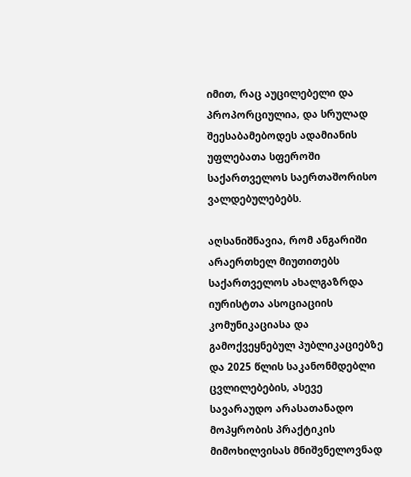იმით, რაც აუცილებელი და პროპორციულია, და სრულად შეესაბამებოდეს ადამიანის უფლებათა სფეროში საქართველოს საერთაშორისო ვალდებულებებს.

აღსანიშნავია, რომ ანგარიში არაერთხელ მიუთითებს საქართველოს ახალგაზრდა იურისტთა ასოციაციის კომუნიკაციასა და გამოქვეყნებულ პუბლიკაციებზე და 2025 წლის საკანონმდებლი ცვლილებების, ასევე სავარაუდო არასათანადო მოპყრობის პრაქტიკის მიმოხილვისას მნიშვნელოვნად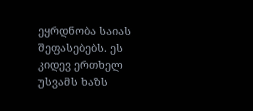ეყრდნობა საიას შეფასებებს. ეს კიდევ ერთხელ უსვამს ხაზს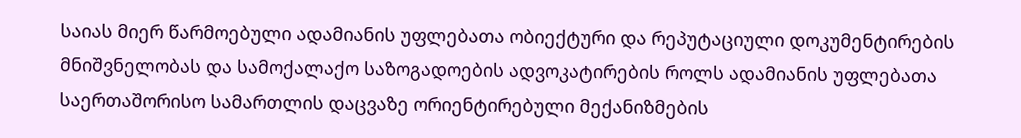საიას მიერ წარმოებული ადამიანის უფლებათა ობიექტური და რეპუტაციული დოკუმენტირების მნიშვნელობას და სამოქალაქო საზოგადოების ადვოკატირების როლს ადამიანის უფლებათა საერთაშორისო სამართლის დაცვაზე ორიენტირებული მექანიზმების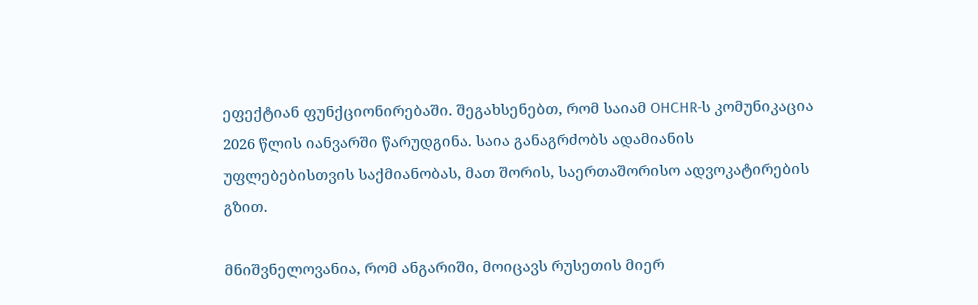ეფექტიან ფუნქციონირებაში. შეგახსენებთ, რომ საიამ OHCHR-ს კომუნიკაცია 2026 წლის იანვარში წარუდგინა. საია განაგრძობს ადამიანის უფლებებისთვის საქმიანობას, მათ შორის, საერთაშორისო ადვოკატირების გზით.

მნიშვნელოვანია, რომ ანგარიში, მოიცავს რუსეთის მიერ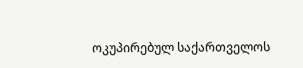ოკუპირებულ საქართველოს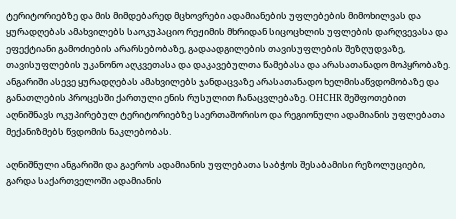ტერიტორიებზე და მის მიმდებარედ მცხოვრები ადამიანების უფლებების მიმოხილვას და ყურადღებას ამახვილებს საოკუპაციო რეჟიმის მხრიდან სიცოცხლის უფლების დარღვევასა და ეფექტიანი გამოძიების არარსებობაზე, გადაადგილების თავისუფლების შეზღუდვაზე, თავისუფლების უკანონო აღკვეთასა და დაკავებულთა წამებასა და არასათანადო მოპყრობაზე. ანგარიში ასევე ყურადღებას ამახვილებს ჯანდაცვაზე არასათანადო ხელმისაწვდომობაზე და განათლების პროცესში ქართული ენის რუსულით ჩანაცვლებაზე. OHCHR შეშფოთებით აღნიშნავს ოკუპირებულ ტერიტორიებზე საერთაშორისო და რეგიონული ადამიანის უფლებათა მექანიზმებს წვდომის ნაკლებობას.

აღნიშნული ანგარიში და გაეროს ადამიანის უფლებათა საბჭოს შესაბამისი რეზოლუციები, გარდა საქართველოში ადამიანის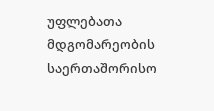უფლებათა მდგომარეობის საერთაშორისო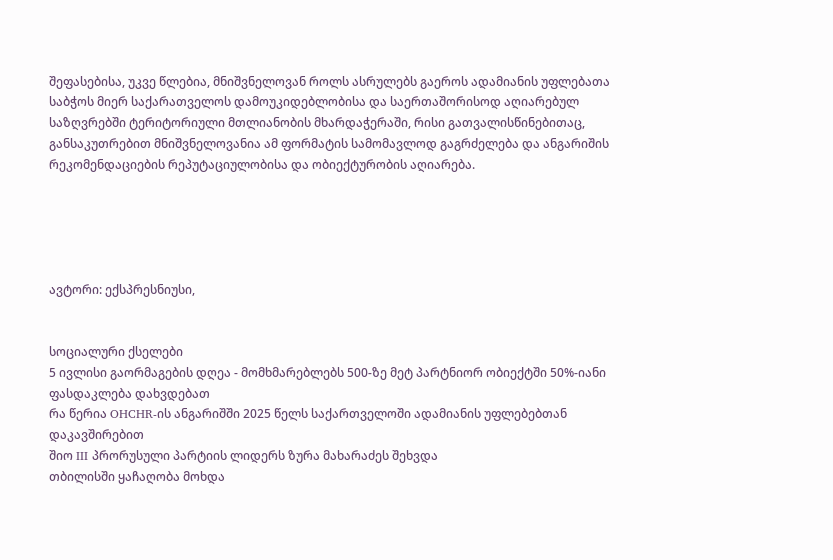შეფასებისა, უკვე წლებია, მნიშვნელოვან როლს ასრულებს გაეროს ადამიანის უფლებათა საბჭოს მიერ საქარათველოს დამოუკიდებლობისა და საერთაშორისოდ აღიარებულ საზღვრებში ტერიტორიული მთლიანობის მხარდაჭერაში, რისი გათვალისწინებითაც, განსაკუთრებით მნიშვნელოვანია ამ ფორმატის სამომავლოდ გაგრძელება და ანგარიშის რეკომენდაციების რეპუტაციულობისა და ობიექტურობის აღიარება.





ავტორი: ექსპრესნიუსი,


სოციალური ქსელები
5 ივლისი გაორმაგების დღეა - მომხმარებლებს 500-ზე მეტ პარტნიორ ობიექტში 50%-იანი ფასდაკლება დახვდებათ
რა წერია OHCHR-ის ანგარიშში 2025 წელს საქართველოში ადამიანის უფლებებთან დაკავშირებით
შიო III პრორუსული პარტიის ლიდერს ზურა მახარაძეს შეხვდა
თბილისში ყაჩაღობა მოხდა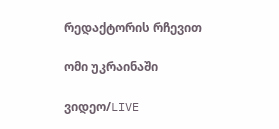რედაქტორის რჩევით

ომი უკრაინაში

ვიდეო/LIVE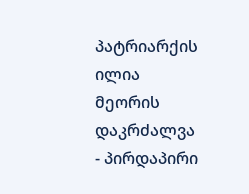პატრიარქის ილია მეორის დაკრძალვა - პირდაპირი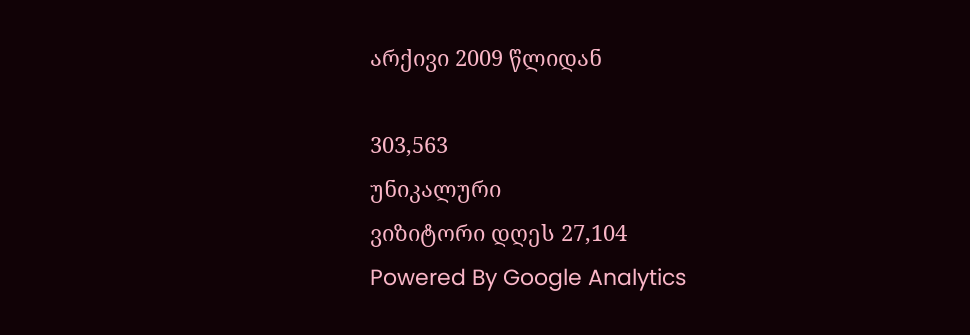არქივი 2009 წლიდან

303,563
უნიკალური
ვიზიტორი დღეს 27,104
Powered By Google Analytics